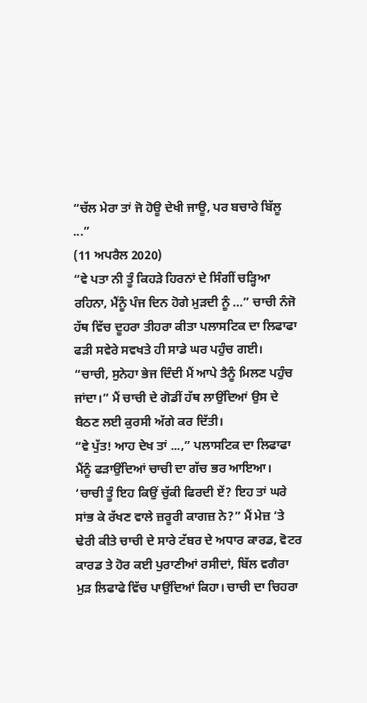“ਚੱਲ ਮੇਰਾ ਤਾਂ ਜੋ ਹੋਊ ਦੇਖੀ ਜਾਊ, ਪਰ ਬਚਾਰੇ ਬਿੱਲੂ ...”
(11 ਅਪਰੈਲ 2020)
“ਵੇ ਪਤਾ ਨੀ ਤੂੰ ਕਿਹੜੇ ਹਿਰਨਾਂ ਦੇ ਸਿੰਗੀਂ ਚੜ੍ਹਿਆ ਰਹਿਨਾ, ਮੈਂਨੂੰ ਪੰਜ ਦਿਨ ਹੋਗੇ ਮੁੜਦੀ ਨੂੰ …” ਚਾਚੀ ਨੰਜੋ ਹੱਥ ਵਿੱਚ ਦੂਹਰਾ ਤੀਹਰਾ ਕੀਤਾ ਪਲਾਸਟਿਕ ਦਾ ਲਿਫਾਫਾ ਫੜੀ ਸਵੇਰੇ ਸਵਖਤੇ ਹੀ ਸਾਡੇ ਘਰ ਪਹੁੰਚ ਗਈ।
“ਚਾਚੀ, ਸੁਨੇਹਾ ਭੇਜ ਦਿੰਦੀ ਮੈਂ ਆਪੇ ਤੈਨੂੰ ਮਿਲਣ ਪਹੁੰਚ ਜਾਂਦਾ।” ਮੈਂ ਚਾਚੀ ਦੇ ਗੋਡੀਂ ਹੱਥ ਲਾਉਂਦਿਆਂ ਉਸ ਦੇ ਬੈਠਣ ਲਈ ਕੁਰਸੀ ਅੱਗੇ ਕਰ ਦਿੱਤੀ।
“ਵੇ ਪੁੱਤ! ਆਹ ਦੇਖ ਤਾਂ ...,” ਪਲਾਸਟਿਕ ਦਾ ਲਿਫਾਫਾ ਮੈਂਨੂੰ ਫੜਾਉਂਦਿਆਂ ਚਾਚੀ ਦਾ ਗੱਚ ਭਰ ਆਇਆ।
‘ਚਾਚੀ ਤੂੰ ਇਹ ਕਿਉਂ ਚੁੱਕੀ ਫਿਰਦੀ ਏਂ? ਇਹ ਤਾਂ ਘਰੇ ਸਾਂਭ ਕੇ ਰੱਖਣ ਵਾਲੇ ਜ਼ਰੂਰੀ ਕਾਗਜ਼ ਨੇ?” ਮੈਂ ਮੇਜ਼ ’ਤੇ ਢੇਰੀ ਕੀਤੇ ਚਾਚੀ ਦੇ ਸਾਰੇ ਟੱਬਰ ਦੇ ਅਧਾਰ ਕਾਰਡ, ਵੋਟਰ ਕਾਰਡ ਤੇ ਹੋਰ ਕਈ ਪੁਰਾਣੀਆਂ ਰਸੀਦਾਂ, ਬਿੱਲ ਵਗੈਰਾ ਮੁੜ ਲਿਫਾਫੇ ਵਿੱਚ ਪਾਉਂਦਿਆਂ ਕਿਹਾ। ਚਾਚੀ ਦਾ ਚਿਹਰਾ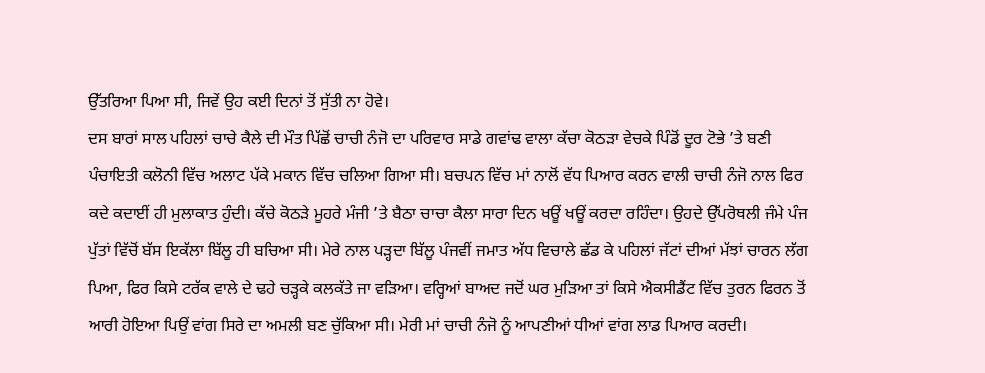ਉੱਤਰਿਆ ਪਿਆ ਸੀ, ਜਿਵੇਂ ਉਹ ਕਈ ਦਿਨਾਂ ਤੋਂ ਸੁੱਤੀ ਨਾ ਹੋਵੇ।
ਦਸ ਬਾਰਾਂ ਸਾਲ ਪਹਿਲਾਂ ਚਾਚੇ ਕੈਲੇ ਦੀ ਮੌਤ ਪਿੱਛੋਂ ਚਾਚੀ ਨੰਜੋ ਦਾ ਪਰਿਵਾਰ ਸਾਡੇ ਗਵਾਂਢ ਵਾਲਾ ਕੱਚਾ ਕੋਠੜਾ ਵੇਚਕੇ ਪਿੰਡੋਂ ਦੂਰ ਟੋਭੇ ’ਤੇ ਬਣੀ ਪੰਚਾਇਤੀ ਕਲੋਨੀ ਵਿੱਚ ਅਲਾਟ ਪੱਕੇ ਮਕਾਨ ਵਿੱਚ ਚਲਿਆ ਗਿਆ ਸੀ। ਬਚਪਨ ਵਿੱਚ ਮਾਂ ਨਾਲੋਂ ਵੱਧ ਪਿਆਰ ਕਰਨ ਵਾਲੀ ਚਾਚੀ ਨੰਜੋ ਨਾਲ ਫਿਰ ਕਦੇ ਕਦਾਈਂ ਹੀ ਮੁਲਾਕਾਤ ਹੁੰਦੀ। ਕੱਚੇ ਕੋਠੜੇ ਮੂਹਰੇ ਮੰਜੀ ’ਤੇ ਬੈਠਾ ਚਾਚਾ ਕੈਲਾ ਸਾਰਾ ਦਿਨ ਖਊਂ ਖਊਂ ਕਰਦਾ ਰਹਿੰਦਾ। ਉਹਦੇ ਉੱਪਰੋਥਲੀ ਜੰਮੇ ਪੰਜ ਪੁੱਤਾਂ ਵਿੱਚੋਂ ਬੱਸ ਇਕੱਲਾ ਬਿੱਲੂ ਹੀ ਬਚਿਆ ਸੀ। ਮੇਰੇ ਨਾਲ ਪੜ੍ਹਦਾ ਬਿੱਲੂ ਪੰਜਵੀਂ ਜਮਾਤ ਅੱਧ ਵਿਚਾਲੇ ਛੱਡ ਕੇ ਪਹਿਲਾਂ ਜੱਟਾਂ ਦੀਆਂ ਮੱਝਾਂ ਚਾਰਨ ਲੱਗ ਪਿਆ, ਫਿਰ ਕਿਸੇ ਟਰੱਕ ਵਾਲੇ ਦੇ ਢਹੇ ਚੜ੍ਹਕੇ ਕਲਕੱਤੇ ਜਾ ਵੜਿਆ। ਵਰ੍ਹਿਆਂ ਬਾਅਦ ਜਦੋਂ ਘਰ ਮੁੜਿਆ ਤਾਂ ਕਿਸੇ ਐਕਸੀਡੈਂਟ ਵਿੱਚ ਤੁਰਨ ਫਿਰਨ ਤੋਂ ਆਰੀ ਹੋਇਆ ਪਿਉਂ ਵਾਂਗ ਸਿਰੇ ਦਾ ਅਮਲੀ ਬਣ ਚੁੱਕਿਆ ਸੀ। ਮੇਰੀ ਮਾਂ ਚਾਚੀ ਨੰਜੋ ਨੂੰ ਆਪਣੀਆਂ ਧੀਆਂ ਵਾਂਗ ਲਾਡ ਪਿਆਰ ਕਰਦੀ।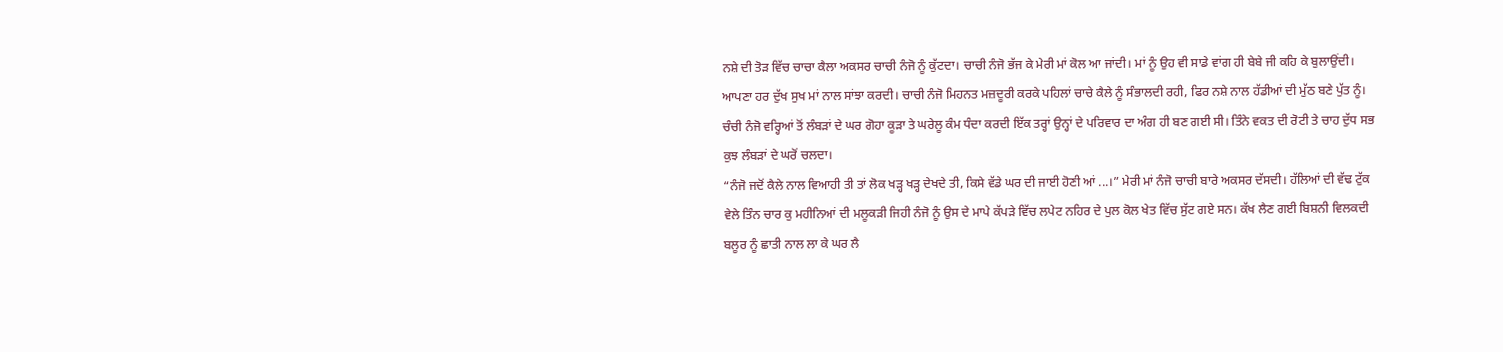ਨਸ਼ੇ ਦੀ ਤੋੜ ਵਿੱਚ ਚਾਚਾ ਕੈਲਾ ਅਕਸਰ ਚਾਚੀ ਨੰਜੋ ਨੂੰ ਕੁੱਟਦਾ। ਚਾਚੀ ਨੰਜੋ ਭੱਜ ਕੇ ਮੇਰੀ ਮਾਂ ਕੋਲ ਆ ਜਾਂਦੀ। ਮਾਂ ਨੂੰ ਉਹ ਵੀ ਸਾਡੇ ਵਾਂਗ ਹੀ ਬੇਬੇ ਜੀ ਕਹਿ ਕੇ ਬੁਲਾਉਂਦੀ। ਆਪਣਾ ਹਰ ਦੁੱਖ ਸੁਖ ਮਾਂ ਨਾਲ ਸਾਂਝਾ ਕਰਦੀ। ਚਾਚੀ ਨੰਜੋ ਮਿਹਨਤ ਮਜ਼ਦੂਰੀ ਕਰਕੇ ਪਹਿਲਾਂ ਚਾਚੇ ਕੈਲੇ ਨੂੰ ਸੰਭਾਲਦੀ ਰਹੀ, ਫਿਰ ਨਸ਼ੇ ਨਾਲ ਹੱਡੀਆਂ ਦੀ ਮੁੱਠ ਬਣੇ ਪੁੱਤ ਨੂੰ। ਚੰਚੀ ਨੰਜੋ ਵਰ੍ਹਿਆਂ ਤੋਂ ਲੰਬੜਾਂ ਦੇ ਘਰ ਗੋਹਾ ਕੂੜਾ ਤੇ ਘਰੇਲੂ ਕੰਮ ਧੰਦਾ ਕਰਦੀ ਇੱਕ ਤਰ੍ਹਾਂ ਉਨ੍ਹਾਂ ਦੇ ਪਰਿਵਾਰ ਦਾ ਅੰਗ ਹੀ ਬਣ ਗਈ ਸੀ। ਤਿੰਨੇ ਵਕਤ ਦੀ ਰੋਟੀ ਤੇ ਚਾਹ ਦੁੱਧ ਸਭ ਕੁਝ ਲੰਬੜਾਂ ਦੇ ਘਰੋਂ ਚਲਦਾ।
“ਨੰਜੋ ਜਦੋਂ ਕੈਲੇ ਨਾਲ ਵਿਆਹੀ ਤੀ ਤਾਂ ਲੋਕ ਖੜ੍ਹ ਖੜ੍ਹ ਦੇਖਦੇ ਤੀ, ਕਿਸੇ ਵੱਡੇ ਘਰ ਦੀ ਜਾਈ ਹੋਣੀ ਆਂ ...।” ਮੇਰੀ ਮਾਂ ਨੰਜੋ ਚਾਚੀ ਬਾਰੇ ਅਕਸਰ ਦੱਸਦੀ। ਹੱਲਿਆਂ ਦੀ ਵੱਢ ਟੁੱਕ ਵੇਲੇ ਤਿੰਨ ਚਾਰ ਕੁ ਮਹੀਨਿਆਂ ਦੀ ਮਲੂਕੜੀ ਜਿਹੀ ਨੰਜੋ ਨੂੰ ਉਸ ਦੇ ਮਾਪੇ ਕੱਪੜੇ ਵਿੱਚ ਲਪੇਟ ਨਹਿਰ ਦੇ ਪੁਲ ਕੋਲ ਖੇਤ ਵਿੱਚ ਸੁੱਟ ਗਏ ਸਨ। ਕੱਖ ਲੈਣ ਗਈ ਬਿਸ਼ਨੀ ਵਿਲਕਦੀ ਬਲੂਰ ਨੂੰ ਛਾਤੀ ਨਾਲ ਲਾ ਕੇ ਘਰ ਲੈ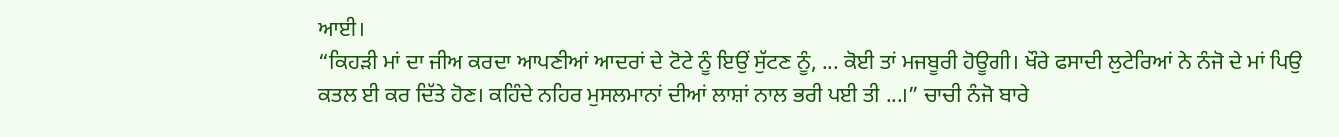ਆਈ।
“ਕਿਹੜੀ ਮਾਂ ਦਾ ਜੀਅ ਕਰਦਾ ਆਪਣੀਆਂ ਆਦਰਾਂ ਦੇ ਟੋਟੇ ਨੂੰ ਇਉਂ ਸੁੱਟਣ ਨੂੰ, ... ਕੋਈ ਤਾਂ ਮਜਬੂਰੀ ਹੋਊਗੀ। ਖੌਰੇ ਫਸਾਦੀ ਲੁਟੇਰਿਆਂ ਨੇ ਨੰਜੋ ਦੇ ਮਾਂ ਪਿਉ ਕਤਲ ਈ ਕਰ ਦਿੱਤੇ ਹੋਣ। ਕਹਿੰਦੇ ਨਹਿਰ ਮੁਸਲਮਾਨਾਂ ਦੀਆਂ ਲਾਸ਼ਾਂ ਨਾਲ ਭਰੀ ਪਈ ਤੀ ...।” ਚਾਚੀ ਨੰਜੋ ਬਾਰੇ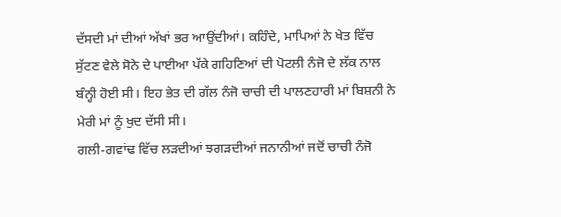ਦੱਸਦੀ ਮਾਂ ਦੀਆਂ ਅੱਖਾਂ ਭਰ ਆਉਂਦੀਆਂ। ਕਹਿੰਦੇ, ਮਾਪਿਆਂ ਨੇ ਖੇਤ ਵਿੱਚ ਸੁੱਟਣ ਵੇਲੇ ਸੋਨੇ ਦੇ ਪਾਈਆ ਪੱਕੇ ਗਹਿਣਿਆਂ ਦੀ ਪੋਟਲੀ ਨੰਜੋ ਦੇ ਲੱਕ ਨਾਲ ਬੰਨ੍ਹੀ ਹੋਈ ਸੀ। ਇਹ ਭੇਤ ਦੀ ਗੱਲ ਨੰਜੋ ਚਾਚੀ ਦੀ ਪਾਲਣਹਾਰੀ ਮਾਂ ਬਿਸ਼ਨੀ ਨੇ ਮੇਰੀ ਮਾਂ ਨੂੰ ਖੁਦ ਦੱਸੀ ਸੀ।
ਗਲੀ-ਗਵਾਂਢ ਵਿੱਚ ਲੜਦੀਆਂ ਝਗੜਦੀਆਂ ਜਨਾਨੀਆਂ ਜਦੋਂ ਚਾਚੀ ਨੰਜੋ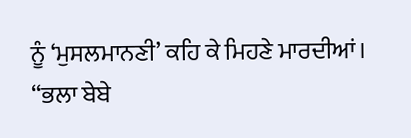ਨੂੰ ‘ਮੁਸਲਮਾਨਣੀ’ ਕਹਿ ਕੇ ਮਿਹਣੇ ਮਾਰਦੀਆਂ।
“ਭਲਾ ਬੇਬੇ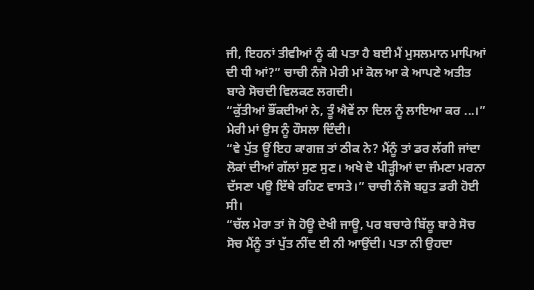ਜੀ, ਇਹਨਾਂ ਤੀਵੀਆਂ ਨੂੰ ਕੀ ਪਤਾ ਹੈ ਬਈ ਮੈਂ ਮੁਸਲਮਾਨ ਮਾਪਿਆਂ ਦੀ ਧੀ ਆਂ?” ਚਾਚੀ ਨੰਜੋ ਮੇਰੀ ਮਾਂ ਕੋਲ ਆ ਕੇ ਆਪਣੇ ਅਤੀਤ ਬਾਰੇ ਸੋਚਦੀ ਵਿਲਕਣ ਲਗਦੀ।
“ਕੁੱਤੀਆਂ ਭੌਂਕਦੀਆਂ ਨੇ, ਤੂੰ ਐਵੇਂ ਨਾ ਦਿਲ ਨੂੰ ਲਾਇਆ ਕਰ ...।” ਮੇਰੀ ਮਾਂ ਉਸ ਨੂੰ ਹੌਸਲਾ ਦਿੰਦੀ।
“ਵੇ ਪੁੱਤ ਊਂ ਇਹ ਕਾਗਜ਼ ਤਾਂ ਠੀਕ ਨੇ? ਮੈਂਨੂੰ ਤਾਂ ਡਰ ਲੱਗੀ ਜਾਂਦਾ ਲੋਕਾਂ ਦੀਆਂ ਗੱਲਾਂ ਸੁਣ ਸੁਣ। ਅਖੇ ਦੋ ਪੀੜ੍ਹੀਆਂ ਦਾ ਜੰਮਣਾ ਮਰਨਾ ਦੱਸਣਾ ਪਊ ਇੱਥੇ ਰਹਿਣ ਵਾਸਤੇ।” ਚਾਚੀ ਨੰਜੋ ਬਹੁਤ ਡਰੀ ਹੋਈ ਸੀ।
“ਚੱਲ ਮੇਰਾ ਤਾਂ ਜੋ ਹੋਊ ਦੇਖੀ ਜਾਊ, ਪਰ ਬਚਾਰੇ ਬਿੱਲੂ ਬਾਰੇ ਸੋਚ ਸੋਚ ਮੈਂਨੂੰ ਤਾਂ ਪੁੱਤ ਨੀਂਦ ਈ ਨੀ ਆਉਂਦੀ। ਪਤਾ ਨੀ ਉਹਦਾ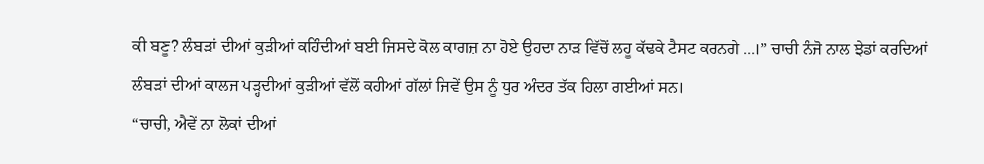ਕੀ ਬਣੂ? ਲੰਬੜਾਂ ਦੀਆਂ ਕੁੜੀਆਂ ਕਹਿੰਦੀਆਂ ਬਈ ਜਿਸਦੇ ਕੋਲ ਕਾਗਜ਼ ਨਾ ਹੋਏ ਉਹਦਾ ਨਾੜ ਵਿੱਚੋਂ ਲਹੂ ਕੱਢਕੇ ਟੈਸਟ ਕਰਨਗੇ ...।” ਚਾਚੀ ਨੰਜੋ ਨਾਲ ਝੇਡਾਂ ਕਰਦਿਆਂ ਲੰਬੜਾਂ ਦੀਆਂ ਕਾਲਜ ਪੜ੍ਹਦੀਆਂ ਕੁੜੀਆਂ ਵੱਲੋਂ ਕਹੀਆਂ ਗੱਲਾਂ ਜਿਵੇਂ ਉਸ ਨੂੰ ਧੁਰ ਅੰਦਰ ਤੱਕ ਹਿਲਾ ਗਈਆਂ ਸਨ।
“ਚਾਚੀ, ਐਵੇਂ ਨਾ ਲੋਕਾਂ ਦੀਆਂ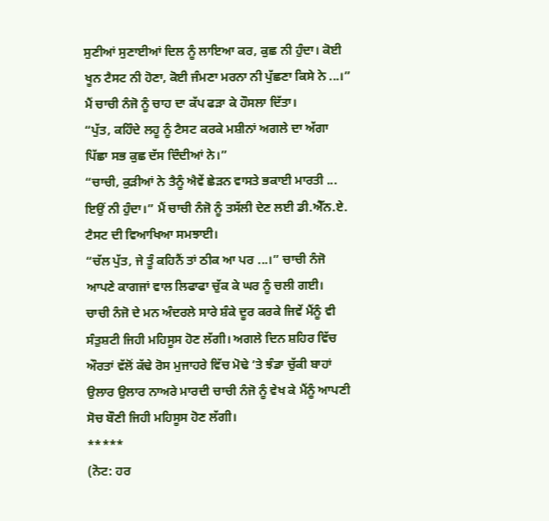ਸੁਣੀਆਂ ਸੁਣਾਈਆਂ ਦਿਲ ਨੂੰ ਲਾਇਆ ਕਰ, ਕੁਛ ਨੀ ਹੁੰਦਾ। ਕੋਈ ਖੂਨ ਟੈਸਟ ਨੀ ਹੋਣਾ, ਕੋਈ ਜੰਮਣਾ ਮਰਨਾ ਨੀ ਪੁੱਛਣਾ ਕਿਸੇ ਨੇ ...।” ਮੈਂ ਚਾਚੀ ਨੰਜੋ ਨੂੰ ਚਾਹ ਦਾ ਕੱਪ ਫੜਾ ਕੇ ਹੌਸਲਾ ਦਿੱਤਾ।
“ਪੁੱਤ, ਕਹਿੰਦੇ ਲਹੂ ਨੂੰ ਟੈਸਟ ਕਰਕੇ ਮਸ਼ੀਨਾਂ ਅਗਲੇ ਦਾ ਅੱਗਾ ਪਿੱਛਾ ਸਭ ਕੁਛ ਦੱਸ ਦਿੰਦੀਆਂ ਨੇ।”
“ਚਾਚੀ, ਕੁੜੀਆਂ ਨੇ ਤੈਨੂੰ ਐਵੇਂ ਛੇੜਨ ਵਾਸਤੇ ਭਕਾਈ ਮਾਰਤੀ ... ਇਉਂ ਨੀ ਹੁੰਦਾ।” ਮੈਂ ਚਾਚੀ ਨੰਜੋ ਨੂੰ ਤਸੱਲੀ ਦੇਣ ਲਈ ਡੀ.ਐੱਨ.ਏ. ਟੈਸਟ ਦੀ ਵਿਆਖਿਆ ਸਮਝਾਈ।
“ਚੱਲ ਪੁੱਤ, ਜੇ ਤੂੰ ਕਹਿਨੈਂ ਤਾਂ ਠੀਕ ਆ ਪਰ ...।” ਚਾਚੀ ਨੰਜੋ ਆਪਣੇ ਕਾਗਜਾਂ ਵਾਲ ਲਿਫਾਫਾ ਚੁੱਕ ਕੇ ਘਰ ਨੂੰ ਚਲੀ ਗਈ।
ਚਾਚੀ ਨੰਜੋ ਦੇ ਮਨ ਅੰਦਰਲੇ ਸਾਰੇ ਸ਼ੰਕੇ ਦੂਰ ਕਰਕੇ ਜਿਵੇਂ ਮੈਂਨੂੰ ਵੀ ਸੰਤੁਸ਼ਟੀ ਜਿਹੀ ਮਹਿਸੂਸ ਹੋਣ ਲੱਗੀ। ਅਗਲੇ ਦਿਨ ਸ਼ਹਿਰ ਵਿੱਚ ਔਰਤਾਂ ਵੱਲੋਂ ਕੱਢੇ ਰੋਸ ਮੁਜਾਹਰੇ ਵਿੱਚ ਮੋਢੇ ’ਤੇ ਝੰਡਾ ਚੁੱਕੀ ਬਾਹਾਂ ਉਲਾਰ ਉਲਾਰ ਨਾਅਰੇ ਮਾਰਦੀ ਚਾਚੀ ਨੰਜੋ ਨੂੰ ਵੇਖ ਕੇ ਮੈਂਨੂੰ ਆਪਣੀ ਸੋਚ ਬੌਣੀ ਜਿਹੀ ਮਹਿਸੂਸ ਹੋਣ ਲੱਗੀ।
*****
(ਨੋਟ: ਹਰ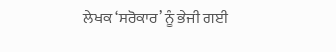ਲੇਖਕ ‘ਸਰੋਕਾਰ’ ਨੂੰ ਭੇਜੀ ਗਈ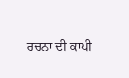ਰਚਨਾ ਦੀ ਕਾਪੀ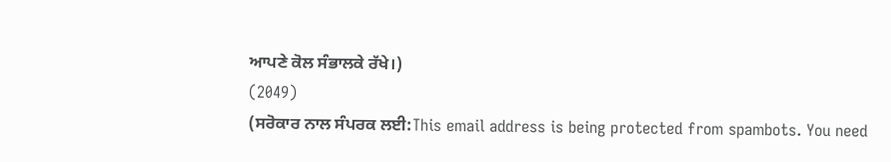ਆਪਣੇ ਕੋਲ ਸੰਭਾਲਕੇ ਰੱਖੇ।)
(2049)
(ਸਰੋਕਾਰ ਨਾਲ ਸੰਪਰਕ ਲਈ:This email address is being protected from spambots. You need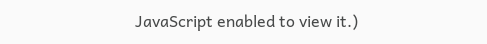JavaScript enabled to view it.)